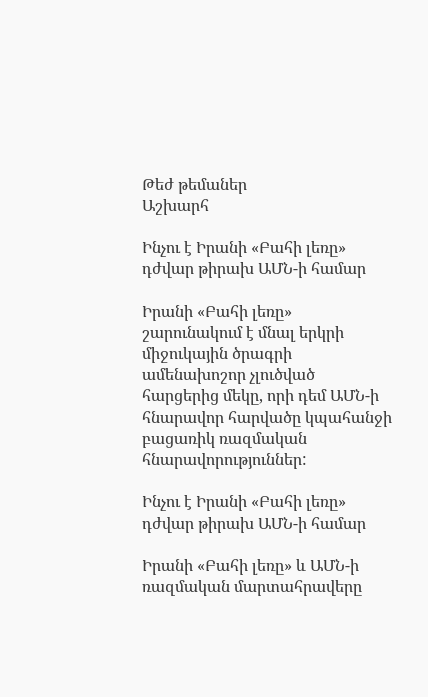Թեժ թեմաներ
Աշխարհ

Ինչու է Իրանի «Բահի լեռը» դժվար թիրախ ԱՄՆ-ի համար

Իրանի «Բահի լեռը» շարունակում է մնալ երկրի միջուկային ծրագրի ամենախոշոր չլուծված հարցերից մեկը, որի դեմ ԱՄՆ-ի հնարավոր հարվածը կպահանջի բացառիկ ռազմական հնարավորություններ:

Ինչու է Իրանի «Բահի լեռը» դժվար թիրախ ԱՄՆ-ի համար

Իրանի «Բահի լեռը» և ԱՄՆ-ի ռազմական մարտահրավերը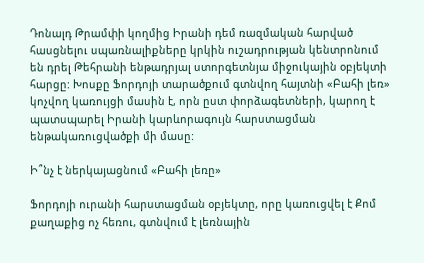Դոնալդ Թրամփի կողմից Իրանի դեմ ռազմական հարված հասցնելու սպառնալիքները կրկին ուշադրության կենտրոնում են դրել Թեհրանի ենթադրյալ ստորգետնյա միջուկային օբյեկտի հարցը: Խոսքը Ֆորդոյի տարածքում գտնվող հայտնի «Բահի լեռ» կոչվող կառույցի մասին է, որն ըստ փորձագետների, կարող է պատսպարել Իրանի կարևորագույն հարստացման ենթակառուցվածքի մի մասը:

Ի՞նչ է ներկայացնում «Բահի լեռը»

Ֆորդոյի ուրանի հարստացման օբյեկտը, որը կառուցվել է Քոմ քաղաքից ոչ հեռու, գտնվում է լեռնային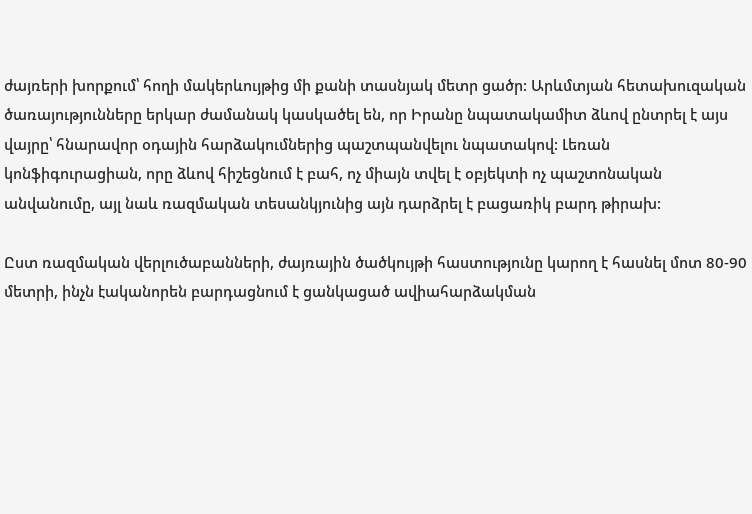ժայռերի խորքում՝ հողի մակերևույթից մի քանի տասնյակ մետր ցածր: Արևմտյան հետախուզական ծառայությունները երկար ժամանակ կասկածել են, որ Իրանը նպատակամիտ ձևով ընտրել է այս վայրը՝ հնարավոր օդային հարձակումներից պաշտպանվելու նպատակով: Լեռան կոնֆիգուրացիան, որը ձևով հիշեցնում է բահ, ոչ միայն տվել է օբյեկտի ոչ պաշտոնական անվանումը, այլ նաև ռազմական տեսանկյունից այն դարձրել է բացառիկ բարդ թիրախ:

Ըստ ռազմական վերլուծաբանների, ժայռային ծածկույթի հաստությունը կարող է հասնել մոտ 80-90 մետրի, ինչն էականորեն բարդացնում է ցանկացած ավիահարձակման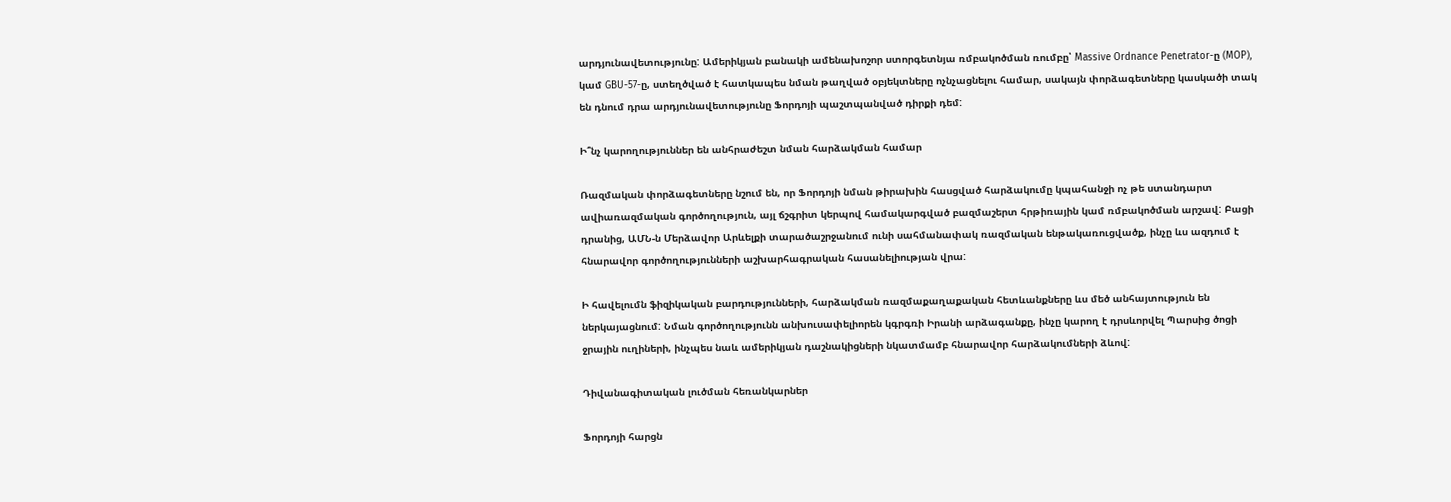արդյունավետությունը: Ամերիկյան բանակի ամենախոշոր ստորգետնյա ռմբակոծման ռումբը՝ Massive Ordnance Penetrator-ը (MOP), կամ GBU-57-ը, ստեղծված է հատկապես նման թաղված օբյեկտները ոչնչացնելու համար, սակայն փորձագետները կասկածի տակ են դնում դրա արդյունավետությունը Ֆորդոյի պաշտպանված դիրքի դեմ:

Ի՞նչ կարողություններ են անհրաժեշտ նման հարձակման համար

Ռազմական փորձագետները նշում են, որ Ֆորդոյի նման թիրախին հասցված հարձակումը կպահանջի ոչ թե ստանդարտ ավիառազմական գործողություն, այլ ճշգրիտ կերպով համակարգված բազմաշերտ հրթիռային կամ ռմբակոծման արշավ: Բացի դրանից, ԱՄՆ-ն Մերձավոր Արևելքի տարածաշրջանում ունի սահմանափակ ռազմական ենթակառուցվածք, ինչը ևս ազդում է հնարավոր գործողությունների աշխարհագրական հասանելիության վրա:

Ի հավելումն ֆիզիկական բարդությունների, հարձակման ռազմաքաղաքական հետևանքները ևս մեծ անհայտություն են ներկայացնում: Նման գործողությունն անխուսափելիորեն կգրգռի Իրանի արձագանքը, ինչը կարող է դրսևորվել Պարսից ծոցի ջրային ուղիների, ինչպես նաև ամերիկյան դաշնակիցների նկատմամբ հնարավոր հարձակումների ձևով:

Դիվանագիտական լուծման հեռանկարներ

Ֆորդոյի հարցն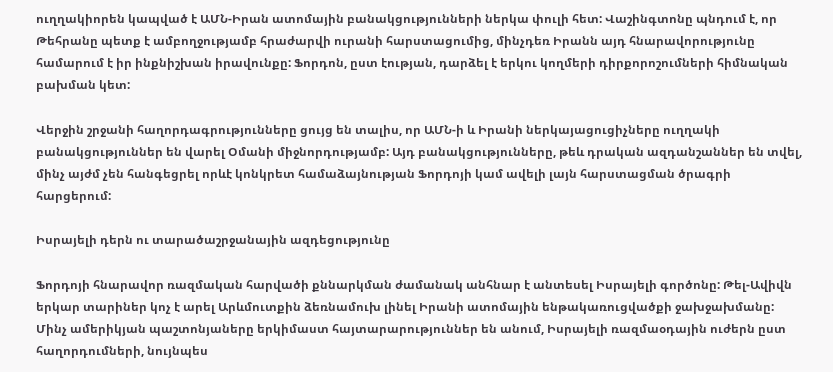ուղղակիորեն կապված է ԱՄՆ-Իրան ատոմային բանակցությունների ներկա փուլի հետ: Վաշինգտոնը պնդում է, որ Թեհրանը պետք է ամբողջությամբ հրաժարվի ուրանի հարստացումից, մինչդեռ Իրանն այդ հնարավորությունը համարում է իր ինքնիշխան իրավունքը: Ֆորդոն, ըստ էության, դարձել է երկու կողմերի դիրքորոշումների հիմնական բախման կետ:

Վերջին շրջանի հաղորդագրությունները ցույց են տալիս, որ ԱՄՆ-ի և Իրանի ներկայացուցիչները ուղղակի բանակցություններ են վարել Օմանի միջնորդությամբ: Այդ բանակցությունները, թեև դրական ազդանշաններ են տվել, մինչ այժմ չեն հանգեցրել որևէ կոնկրետ համաձայնության Ֆորդոյի կամ ավելի լայն հարստացման ծրագրի հարցերում:

Իսրայելի դերն ու տարածաշրջանային ազդեցությունը

Ֆորդոյի հնարավոր ռազմական հարվածի քննարկման ժամանակ անհնար է անտեսել Իսրայելի գործոնը: Թել-Ավիվն երկար տարիներ կոչ է արել Արևմուտքին ձեռնամուխ լինել Իրանի ատոմային ենթակառուցվածքի ջախջախմանը: Մինչ ամերիկյան պաշտոնյաները երկիմաստ հայտարարություններ են անում, Իսրայելի ռազմաօդային ուժերն ըստ հաղորդումների, նույնպես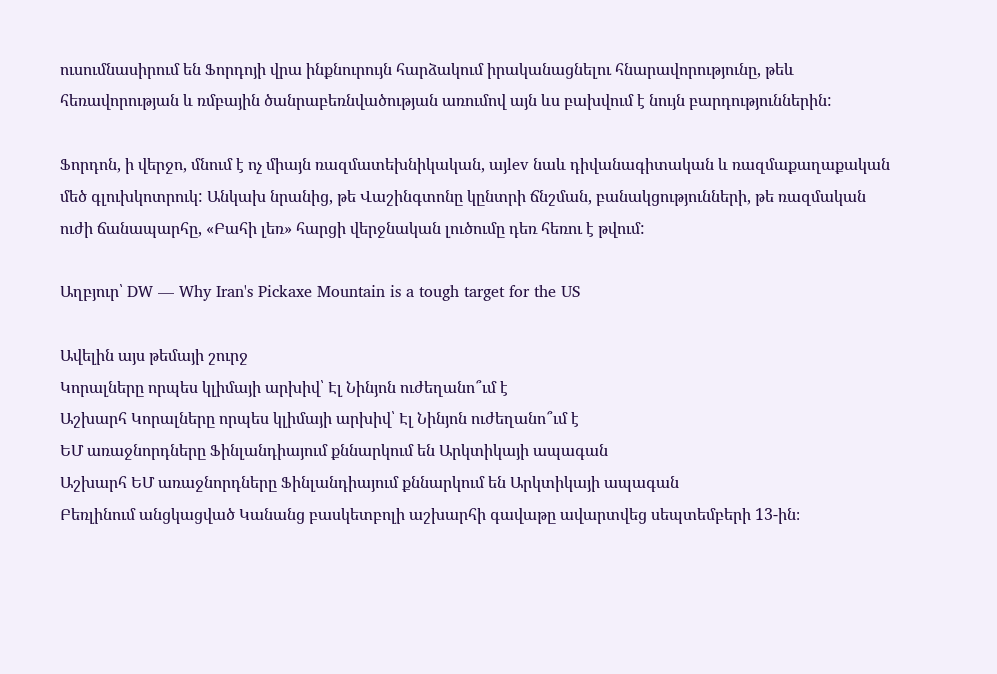ուսումնասիրում են Ֆորդոյի վրա ինքնուրույն հարձակում իրականացնելու հնարավորությունը, թեև հեռավորության և ռմբային ծանրաբեռնվածության առումով այն ևս բախվում է նույն բարդություններին:

Ֆորդոն, ի վերջո, մնում է ոչ միայն ռազմատեխնիկական, այlev նաև դիվանագիտական և ռազմաքաղաքական մեծ գլուխկոտրուկ: Անկախ նրանից, թե Վաշինգտոնը կընտրի ճնշման, բանակցությունների, թե ռազմական ուժի ճանապարհը, «Բահի լեռ» հարցի վերջնական լուծումը դեռ հեռու է թվում:

Աղբյուր՝ DW — Why Iran's Pickaxe Mountain is a tough target for the US

Ավելին այս թեմայի շուրջ
Կորալները որպես կլիմայի արխիվ՝ Էլ Նինյոն ուժեղանո՞ւմ է
Աշխարհ Կորալները որպես կլիմայի արխիվ՝ Էլ Նինյոն ուժեղանո՞ւմ է
ԵՄ առաջնորդները Ֆինլանդիայում քննարկում են Արկտիկայի ապագան
Աշխարհ ԵՄ առաջնորդները Ֆինլանդիայում քննարկում են Արկտիկայի ապագան
Բեռլինում անցկացված Կանանց բասկետբոլի աշխարհի գավաթը ավարտվեց սեպտեմբերի 13-ին։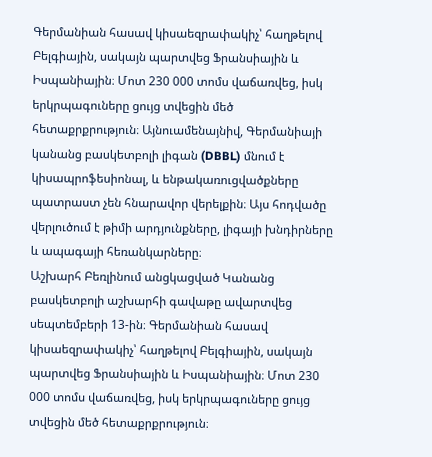Գերմանիան հասավ կիսաեզրափակիչ՝ հաղթելով Բելգիային, սակայն պարտվեց Ֆրանսիային և Իսպանիային։ Մոտ 230 000 տոմս վաճառվեց, իսկ երկրպագուները ցույց տվեցին մեծ հետաքրքրություն։ Այնուամենայնիվ, Գերմանիայի կանանց բասկետբոլի լիգան (DBBL) մնում է կիսապրոֆեսիոնալ, և ենթակառուցվածքները պատրաստ չեն հնարավոր վերելքին։ Այս հոդվածը վերլուծում է թիմի արդյունքները, լիգայի խնդիրները և ապագայի հեռանկարները։
Աշխարհ Բեռլինում անցկացված Կանանց բասկետբոլի աշխարհի գավաթը ավարտվեց սեպտեմբերի 13-ին։ Գերմանիան հասավ կիսաեզրափակիչ՝ հաղթելով Բելգիային, սակայն պարտվեց Ֆրանսիային և Իսպանիային։ Մոտ 230 000 տոմս վաճառվեց, իսկ երկրպագուները ցույց տվեցին մեծ հետաքրքրություն։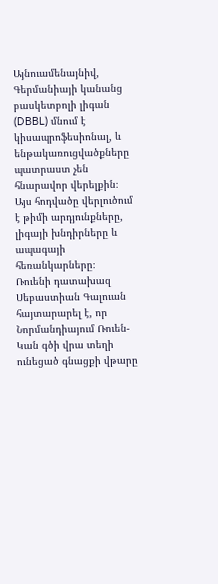Այնուամենայնիվ, Գերմանիայի կանանց բասկետբոլի լիգան (DBBL) մնում է կիսապրոֆեսիոնալ, և ենթակառուցվածքները պատրաստ չեն հնարավոր վերելքին։ Այս հոդվածը վերլուծում է թիմի արդյունքները, լիգայի խնդիրները և ապագայի հեռանկարները։
Ռուենի դատախազ Սեբաստիան Գալուան հայտարարել է, որ Նորմանդիայում Ռուեն-Կան գծի վրա տեղի ունեցած գնացքի վթարը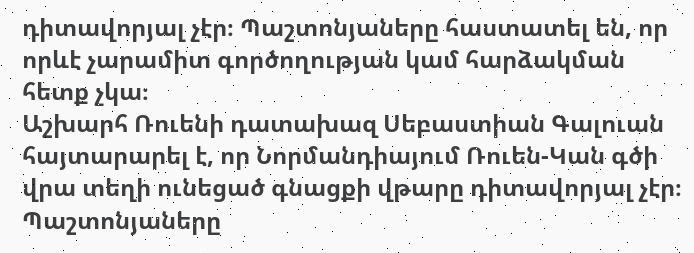դիտավորյալ չէր։ Պաշտոնյաները հաստատել են, որ որևէ չարամիտ գործողության կամ հարձակման հետք չկա։
Աշխարհ Ռուենի դատախազ Սեբաստիան Գալուան հայտարարել է, որ Նորմանդիայում Ռուեն-Կան գծի վրա տեղի ունեցած գնացքի վթարը դիտավորյալ չէր։ Պաշտոնյաները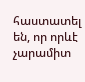հաստատել են, որ որևէ չարամիտ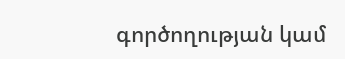գործողության կամ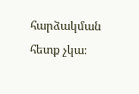հարձակման հետք չկա։